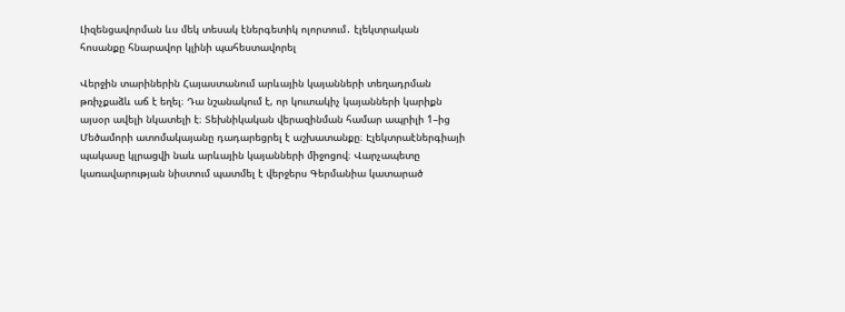Լիզենցավորման ևս մեկ տեսակ էներգետիկ ոլորտում․ էլեկտրական հոսանքը հնարավոր կլինի պահեստավորել

Վերջին տարիներին Հայաստանում արևային կայանների տեղադրման թռիչքաձև աճ է եղել։ Դա նշանակում է, որ կուտակիչ կայանների կարիքն այսօր ավելի նկատելի է։ Տեխնիկական վերազինման համար ապրիլի 1–ից Մեծամորի ատոմակայանը դադարեցրել է աշխատանքը։ Էլեկտրաէներգիայի պակասը կլրացվի նաև արևային կայանների միջոցով։ Վարչապետը կառավարության նիստում պատմել է վերջերս Գերմանիա կատարած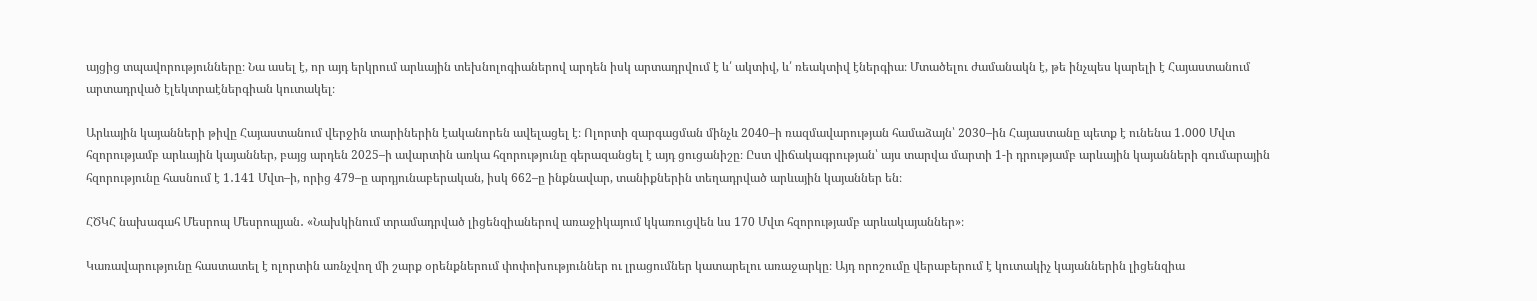այցից տպավորությունները։ Նա ասել է, որ այդ երկրում արևային տեխնոլոգիաներով արդեն իսկ արտադրվում է և՛ ակտիվ, և՛ ռեակտիվ էներգիա։ Մտածելու ժամանակն է, թե ինչպես կարելի է Հայաստանում արտադրված էլեկտրաէներգիան կուտակել։

Արևային կայանների թիվը Հայաստանում վերջին տարիներին էականորեն ավելացել է։ Ոլորտի զարգացման մինչև 2040–ի ռազմավարության համաձայն՝ 2030–ին Հայաստանը պետք է ունենա 1․000 Մվտ հզորությամբ արևային կայաններ, բայց արդեն 2025–ի ավարտին առկա հզորությունը գերազանցել է այդ ցուցանիշը։ Ըստ վիճակագրության՝ այս տարվա մարտի 1-ի դրությամբ արևային կայանների գումարային հզորությունը հասնում է 1․141 Մվտ–ի, որից 479–ը արդյունաբերական, իսկ 662–ը ինքնավար, տանիքներին տեղադրված արևային կայաններ են։

ՀԾԿՀ նախագահ Մեսրոպ Մեսրոպյան․ «Նախկինում տրամադրված լիցենզիաներով առաջիկայում կկառուցվեն ևս 170 Մվտ հզորությամբ արևակայաններ»։

Կառավարությունը հաստատել է ոլորտին առնչվող մի շարք օրենքներում փոփոխություններ ու լրացումներ կատարելու առաջարկը։ Այդ որոշումը վերաբերում է կուտակիչ կայաններին լիցենզիա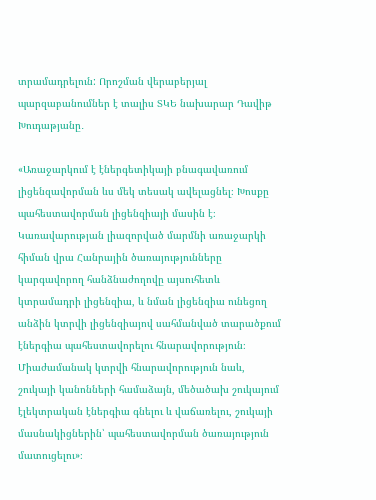տրամադրելուն: Որոշման վերաբերյալ պարզաբանումներ է տալիս ՏԿԵ նախարար Դավիթ Խուդաթյանը․

«Առաջարկում է էներգետիկայի բնագավառում լիցենզավորման ևս մեկ տեսակ ավելացնել։ Խոսքը պահեստավորման լիցենզիայի մասին է։ Կառավարության լիազորված մարմնի առաջարկի հիման վրա Հանրային ծառայությունները կարգավորող հանձնաժողովը այսուհետև կտրամադրի լիցենզիա, և նման լիցենզիա ունեցող անձին կտրվի լիցենզիայով սահմանված տարածքում էներգիա պահեստավորելու հնարավորություն։ Միաժամանակ կտրվի հնարավորություն նաև, շուկայի կանոնների համաձայն, մեծածախ շուկայում էլեկտրական էներգիա գնելու և վաճառելու, շուկայի մասնակիցներին՝ պահեստավորման ծառայություն մատուցելու»։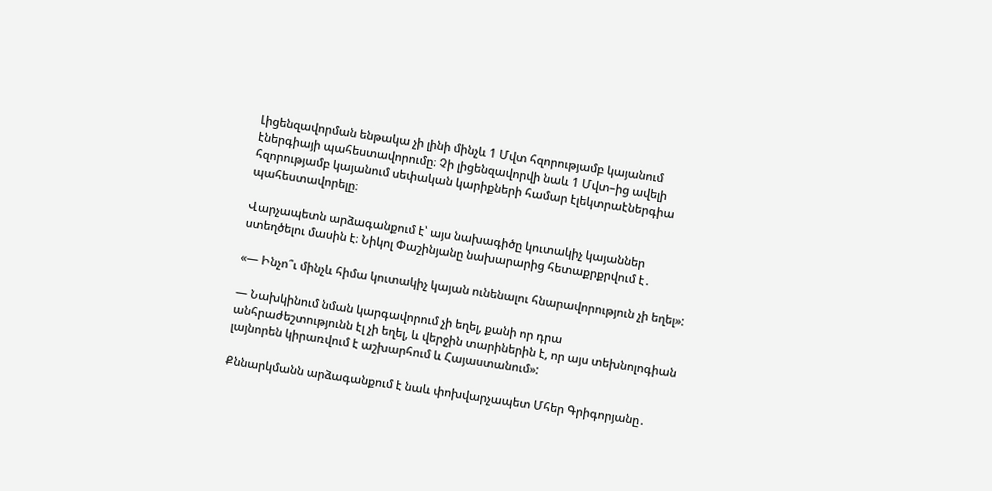Լիցենզավորման ենթակա չի լինի մինչև 1 Մվտ հզորությամբ կայանում էներգիայի պահեստավորումը։ Չի լիցենզավորվի նաև 1 Մվտ–ից ավելի հզորությամբ կայանում սեփական կարիքների համար էլեկտրաէներգիա պահեստավորելը։

Վարչապետն արձագանքում է՝ այս նախագիծը կուտակիչ կայաններ ստեղծելու մասին է։ Նիկոլ Փաշինյանը նախարարից հետաքրքրվում է․

«— Ինչո՞ւ մինչև հիմա կուտակիչ կայան ունենալու հնարավորություն չի եղել»:

— Նախկինում նման կարգավորում չի եղել, քանի որ դրա անհրաժեշտությունն էլ չի եղել, և վերջին տարիներին է, որ այս տեխնոլոգիան լայնորեն կիրառվում է աշխարհում և Հայաստանում»:

Քննարկմանն արձագանքում է նաև փոխվարչապետ Մհեր Գրիգորյանը․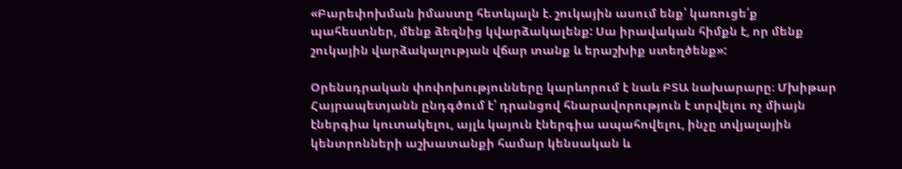«Բարեփոխման իմաստը հետևյալն է. շուկային ասում ենք՝ կառուցե՛ք պահեստներ, մենք ձեզնից կվարձակալենք: Սա իրավական հիմքն է, որ մենք շուկային վարձակալության վճար տանք և երաշխիք ստեղծենք»:

Օրենսդրական փոփոխությունները կարևորում է նաև ԲՏԱ նախարարը։ Մխիթար Հայրապետյանն ընդգծում է՝ դրանցով հնարավորություն է տրվելու ոչ միայն էներգիա կուտակելու, այլև կայուն էներգիա ապահովելու, ինչը տվյալային կենտրոնների աշխատանքի համար կենսական և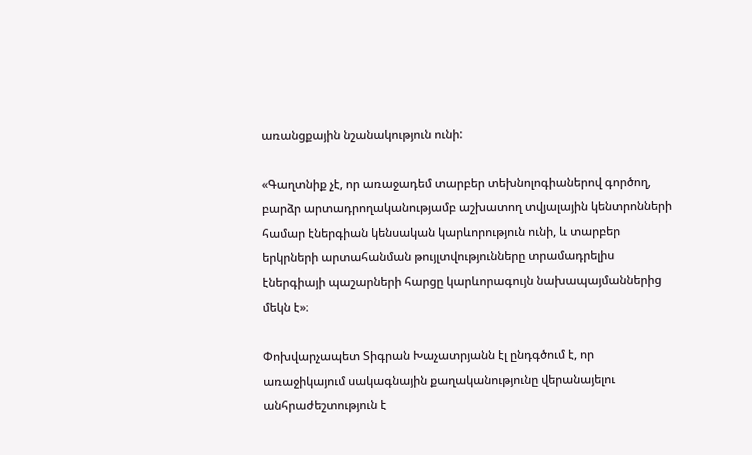առանցքային նշանակություն ունի:

«Գաղտնիք չէ, որ առաջադեմ տարբեր տեխնոլոգիաներով գործող, բարձր արտադրողականությամբ աշխատող տվյալային կենտրոնների համար էներգիան կենսական կարևորություն ունի, և տարբեր երկրների արտահանման թույլտվությունները տրամադրելիս էներգիայի պաշարների հարցը կարևորագույն նախապայմաններից մեկն է»։

Փոխվարչապետ Տիգրան Խաչատրյանն էլ ընդգծում է, որ առաջիկայում սակագնային քաղականությունը վերանայելու անհրաժեշտություն է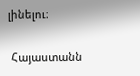լինելու։

 Հայաստանն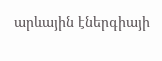արևային էներգիայի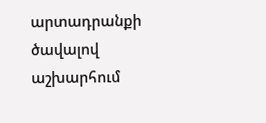արտադրանքի ծավալով աշխարհում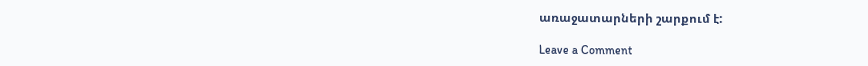առաջատարների շարքում է:

Leave a Comment